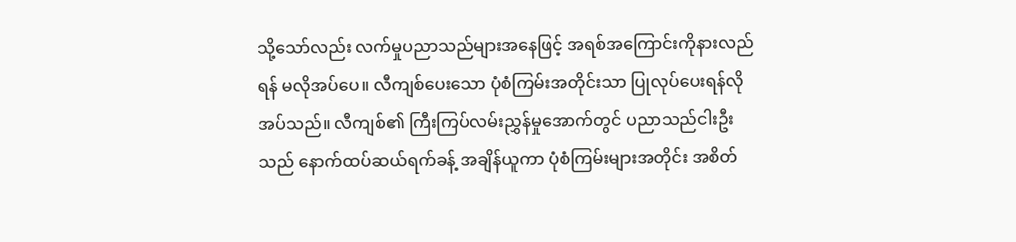သို့သော်လည်း လက်မှုပညာသည်များအနေဖြင့် အရစ်အကြောင်းကိုနားလည်ရန် မလိုအပ်ပေ။ လီကျစ်ပေးသော ပုံစံကြမ်းအတိုင်းသာ ပြုလုပ်ပေးရန်လိုအပ်သည်။ လီကျစ်၏ ကြီးကြပ်လမ်းညွှန်မှုအောက်တွင် ပညာသည်ငါးဦးသည် နောက်ထပ်ဆယ်ရက်ခန့် အချိန်ယူကာ ပုံစံကြမ်းများအတိုင်း အစိတ်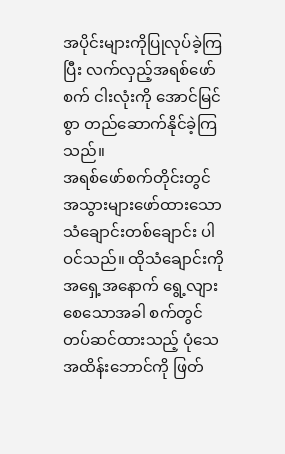အပိုင်းများကိုပြုလုပ်ခဲ့ကြပြီး လက်လှည့်အရစ်ဖော်စက် ငါးလုံးကို အောင်မြင်စွာ တည်ဆောက်နိုင်ခဲ့ကြသည်။
အရစ်ဖော်စက်တိုင်းတွင် အသွားများဖော်ထားသော သံချောင်းတစ်ချောင်း ပါဝင်သည်။ ထိုသံချောင်းကို အရှေ့အနောက် ရွေ့လျားစေသောအခါ စက်တွင်တပ်ဆင်ထားသည့် ပုံသေအထိန်းဘောင်ကို ဖြတ်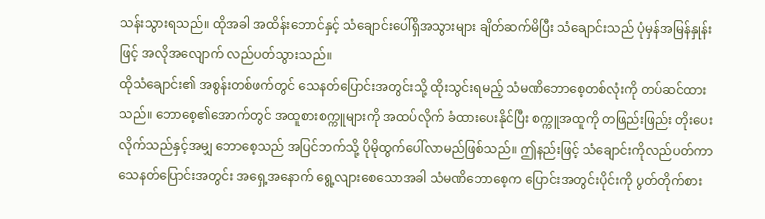သန်းသွားရသည်။ ထိုအခါ အထိန်းဘောင်နှင့် သံချောင်းပေါ်ရှိအသွားများ ချိတ်ဆက်မိပြီး သံချောင်းသည် ပုံမှန်အမြန်နှုန်းဖြင့် အလိုအလျောက် လည်ပတ်သွားသည်။
ထိုသံချောင်း၏ အစွန်းတစ်ဖက်တွင် သေနတ်ပြောင်းအတွင်းသို့ ထိုးသွင်းရမည့် သံမဏိဘောစေ့တစ်လုံးကို တပ်ဆင်ထားသည်။ ဘောစေ့၏အောက်တွင် အထူစားစက္ကူများကို အထပ်လိုက် ခံထားပေးနိုင်ပြီး စက္ကူအထူကို တဖြည်းဖြည်း တိုးပေးလိုက်သည်နှင့်အမျှ ဘောစေ့သည် အပြင်ဘက်သို့ ပိုမိုထွက်ပေါ်လာမည်ဖြစ်သည်။ ဤနည်းဖြင့် သံချောင်းကိုလည်ပတ်ကာ သေနတ်ပြောင်းအတွင်း အရှေ့အနောက် ရွေ့လျားစေသောအခါ သံမဏိဘောစေ့က ပြောင်းအတွင်းပိုင်းကို ပွတ်တိုက်စား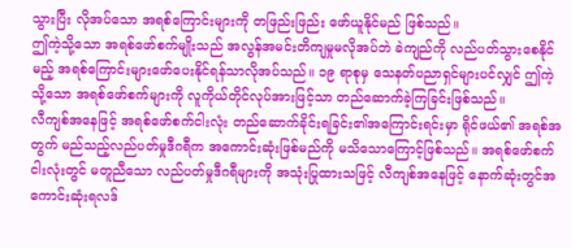သွားပြီး လိုအပ်သော အရစ်ကြောင်းများကို တဖြည်းဖြည်း ဖော်ယူနိုင်မည် ဖြစ်သည်။
ဤကဲ့သို့သော အရစ်ဖော်စက်မျိုးသည် အလွန်အမင်းတိကျမှုမလိုအပ်ဘဲ ခဲကျည်ကို လည်ပတ်သွားစေနိုင်မည့် အရစ်ကြောင်းများဖော်ပေးနိုင်ရန်သာလိုအပ်သည်။ ၁၉ ရာစုမှ သေနတ်ပညာရှင်များပင်လျှင် ဤကဲ့သို့သော အရစ်ဖော်စက်များကို လူကိုယ်တိုင်လုပ်အားဖြင့်သာ တည်ဆောက်ခဲ့ကြခြင်းဖြစ်သည်။
လီကျစ်အနေဖြင့် အရစ်ဖော်စက်ငါးလုံး တည်ဆောက်ခိုင်းရခြင်း၏အကြောင်းရင်းမှာ ရိုင်ဖယ်၏ အရစ်အတွက် မည်သည့်လည်ပတ်မှုဒီဂရီက အကောင်းဆုံးဖြစ်မည်ကို မသိသောကြောင့်ဖြစ်သည်။ အရစ်ဖော်စက်ငါးလုံးတွင် မတူညီသော လည်ပတ်မှုဒီဂရီများကို အသုံးပြုထားသဖြင့် လီကျစ်အနေဖြင့် နောက်ဆုံးတွင်အကောင်းဆုံးရလဒ်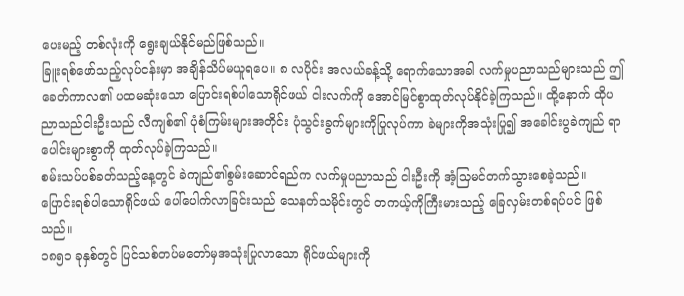ပေးမည့် တစ်လုံးကို ရွေးချယ်နိုင်မည်ဖြစ်သည်။
ခြူးရစ်ဖော်သည့်လုပ်ငန်းမှာ အချိန်သိပ်မယူရပေ။ ၈ လပိုင်း အလယ်ခန့်သို့ ရောက်သောအခါ လက်မှုပညာသည်များသည် ဤခေတ်ကာလ၏ ပထမဆုံးသော ပြောင်းရစ်ပါသောရိုင်ဖယ် ငါးလက်ကို အောင်မြင်စွာထုတ်လုပ်နိုင်ခဲ့ကြသည်။ ထို့နောက် ထိုပညာသည်ငါးဦးသည် လီကျစ်၏ ပုံစံကြမ်းများအတိုင်း ပုံသွင်းခွက်များကိုပြုလုပ်ကာ ခဲများကိုအသုံးပြု၍ အခေါင်းပွခဲကျည် ရာပေါင်းများစွာကို ထုတ်လုပ်ခဲ့ကြသည်။
စမ်းသပ်ပစ်ခတ်သည့်နေ့တွင် ခဲကျည်၏စွမ်းဆောင်ရည်က လက်မှုပညာသည် ငါးဦးကို အံ့သြမင်တက်သွားစေခဲ့သည်။
ပြောင်းရစ်ပါသောရိုင်ဖယ် ပေါ်ပေါက်လာခြင်းသည် သေနတ်သမိုင်းတွင် တကယ့်ကိုကြီးမားသည့် ခြေလှမ်းတစ်ရပ်ပင် ဖြစ်သည်။
၁၈၅၁ ခုနှစ်တွင် ပြင်သစ်တပ်မတော်မှအသုံးပြုလာသော ရိုင်ဖယ်များကို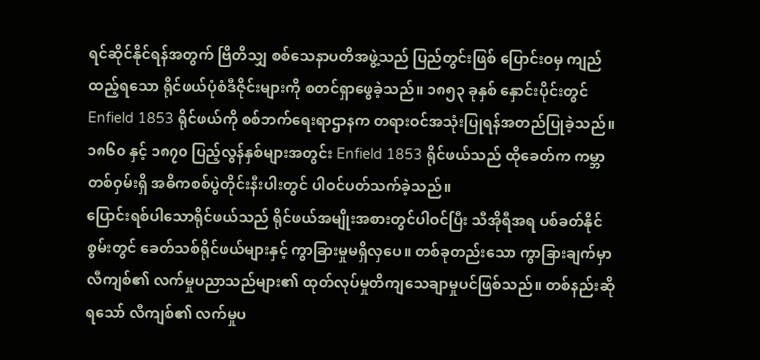ရင်ဆိုင်နိုင်ရန်အတွက် ဗြိတိသျှ စစ်သေနာပတိအဖွဲ့သည် ပြည်တွင်းဖြစ် ပြောင်းဝမှ ကျည်ထည့်ရသော ရိုင်ဖယ်ပုံစံဒီဇိုင်းများကို စတင်ရှာဖွေခဲ့သည်။ ၁၈၅၃ ခုနှစ် နှောင်းပိုင်းတွင် Enfield 1853 ရိုင်ဖယ်ကို စစ်ဘက်ရေးရာဌာနက တရားဝင်အသုံးပြုရန်အတည်ပြုခဲ့သည်။ ၁၈၆၀ နှင့် ၁၈၇၀ ပြည့်လွန်နှစ်များအတွင်း Enfield 1853 ရိုင်ဖယ်သည် ထိုခေတ်က ကမ္ဘာတစ်ဝှမ်းရှိ အဓိကစစ်ပွဲတိုင်းနီးပါးတွင် ပါဝင်ပတ်သက်ခဲ့သည်။
ပြောင်းရစ်ပါသောရိုင်ဖယ်သည် ရိုင်ဖယ်အမျိုးအစားတွင်ပါဝင်ပြီး သီအိုရီအရ ပစ်ခတ်နိုင်စွမ်းတွင် ခေတ်သစ်ရိုင်ဖယ်များနှင့် ကွာခြားမှုမရှိလှပေ။ တစ်ခုတည်းသော ကွာခြားချက်မှာ လီကျစ်၏ လက်မှုပညာသည်များ၏ ထုတ်လုပ်မှုတိကျသေချာမှုပင်ဖြစ်သည်။ တစ်နည်းဆိုရသော် လီကျစ်၏ လက်မှုပ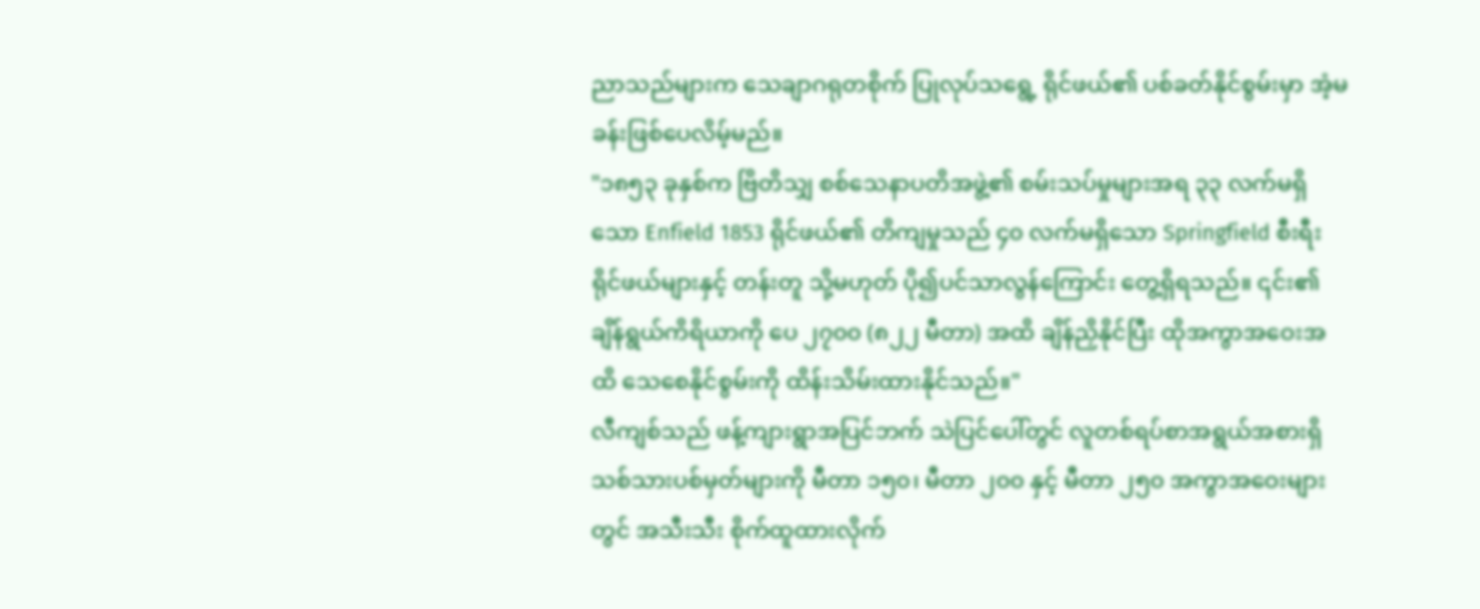ညာသည်များက သေချာဂရုတစိုက် ပြုလုပ်သရွေ့ ရိုင်ဖယ်၏ ပစ်ခတ်နိုင်စွမ်းမှာ အံ့မခန်းဖြစ်ပေလိမ့်မည်။
"၁၈၅၃ ခုနှစ်က ဗြိတိသျှ စစ်သေနာပတိအဖွဲ့၏ စမ်းသပ်မှုများအရ ၃၃ လက်မရှိသော Enfield 1853 ရိုင်ဖယ်၏ တိကျမှုသည် ၄၀ လက်မရှိသော Springfield စီးရီး ရိုင်ဖယ်များနှင့် တန်းတူ သို့မဟုတ် ပို၍ပင်သာလွန်ကြောင်း တွေ့ရှိရသည်။ ၎င်း၏ ချိန်ရွယ်ကိရိယာကို ပေ ၂၇၀၀ (၈၂၂ မီတာ) အထိ ချိန်ညှိနိုင်ပြီး ထိုအကွာအဝေးအထိ သေစေနိုင်စွမ်းကို ထိန်းသိမ်းထားနိုင်သည်။"
လီကျစ်သည် ဖန့်ကျားရွာအပြင်ဘက် သဲပြင်ပေါ်တွင် လူတစ်ရပ်စာအရွယ်အစားရှိ သစ်သားပစ်မှတ်များကို မီတာ ၁၅၀၊ မီတာ ၂၀၀ နှင့် မီတာ ၂၅၀ အကွာအဝေးများတွင် အသီးသီး စိုက်ထူထားလိုက်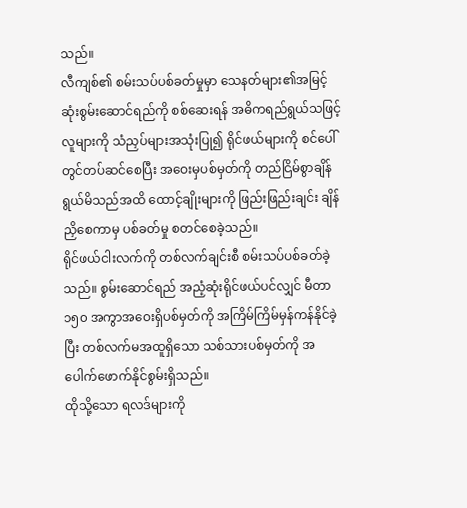သည်။
လီကျစ်၏ စမ်းသပ်ပစ်ခတ်မှုမှာ သေနတ်များ၏အမြင့်ဆုံးစွမ်းဆောင်ရည်ကို စစ်ဆေးရန် အဓိကရည်ရွယ်သဖြင့် လူများကို သံညှပ်များအသုံးပြု၍ ရိုင်ဖယ်များကို စင်ပေါ်တွင်တပ်ဆင်စေပြီး အဝေးမှပစ်မှတ်ကို တည်ငြိမ်စွာချိန်ရွယ်မိသည်အထိ ထောင့်ချိုးများကို ဖြည်းဖြည်းချင်း ချိန်ညှိစေကာမှ ပစ်ခတ်မှု စတင်စေခဲ့သည်။
ရိုင်ဖယ်ငါးလက်ကို တစ်လက်ချင်းစီ စမ်းသပ်ပစ်ခတ်ခဲ့သည်။ စွမ်းဆောင်ရည် အညံ့ဆုံးရိုင်ဖယ်ပင်လျှင် မီတာ ၁၅၀ အကွာအဝေးရှိပစ်မှတ်ကို အကြိမ်ကြိမ်မှန်ကန်နိုင်ခဲ့ပြီး တစ်လက်မအထူရှိသော သစ်သားပစ်မှတ်ကို အပေါက်ဖောက်နိုင်စွမ်းရှိသည်။
ထိုသို့သော ရလဒ်များကို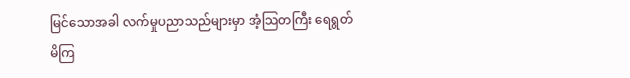မြင်သောအခါ လက်မှုပညာသည်များမှာ အံ့သြတကြီး ရေရွတ်မိကြ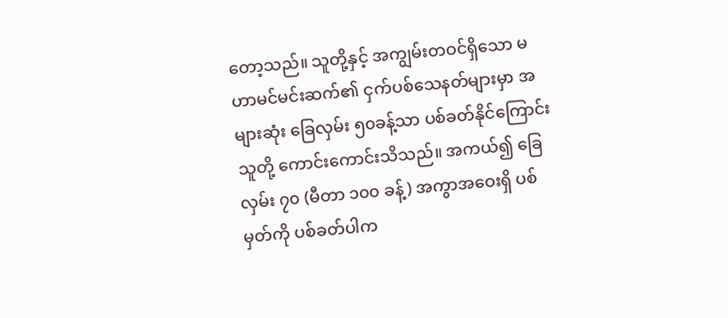တော့သည်။ သူတို့နှင့် အကျွမ်းတဝင်ရှိသော မဟာမင်မင်းဆက်၏ ငှက်ပစ်သေနတ်များမှာ အများဆုံး ခြေလှမ်း ၅၀ခန့်သာ ပစ်ခတ်နိုင်ကြောင်း သူတို့ ကောင်းကောင်းသိသည်။ အကယ်၍ ခြေလှမ်း ၇၀ (မီတာ ၁၀၀ ခန့်) အကွာအဝေးရှိ ပစ်မှတ်ကို ပစ်ခတ်ပါက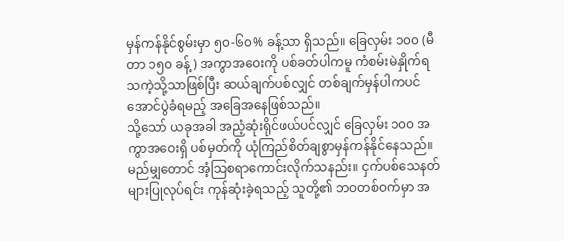မှန်ကန်နိုင်စွမ်းမှာ ၅၀-၆၀% ခန့်သာ ရှိသည်။ ခြေလှမ်း ၁၀၀ (မီတာ ၁၅၀ ခန့်) အကွာအဝေးကို ပစ်ခတ်ပါကမူ ကံစမ်းမဲနှိုက်ရသကဲ့သို့သာဖြစ်ပြီး ဆယ်ချက်ပစ်လျှင် တစ်ချက်မှန်ပါကပင် အောင်ပွဲခံရမည့် အခြေအနေဖြစ်သည်။
သို့သော် ယခုအခါ အညံ့ဆုံးရိုင်ဖယ်ပင်လျှင် ခြေလှမ်း ၁၀၀ အကွာအဝေးရှိ ပစ်မှတ်ကို ယုံကြည်စိတ်ချစွာမှန်ကန်နိုင်နေသည်။ မည်မျှတောင် အံ့သြစရာကောင်းလိုက်သနည်း။ ငှက်ပစ်သေနတ်များပြုလုပ်ရင်း ကုန်ဆုံးခဲ့ရသည့် သူတို့၏ ဘဝတစ်ဝက်မှာ အ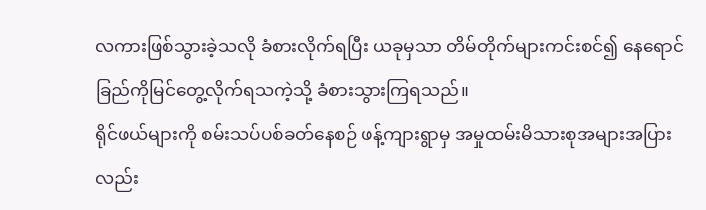လကားဖြစ်သွားခဲ့သလို ခံစားလိုက်ရပြီး ယခုမှသာ တိမ်တိုက်များကင်းစင်၍ နေရောင်ခြည်ကိုမြင်တွေ့လိုက်ရသကဲ့သို့ ခံစားသွားကြရသည်။
ရိုင်ဖယ်များကို စမ်းသပ်ပစ်ခတ်နေစဉ် ဖန့်ကျားရွာမှ အမှုထမ်းမိသားစုအများအပြားလည်း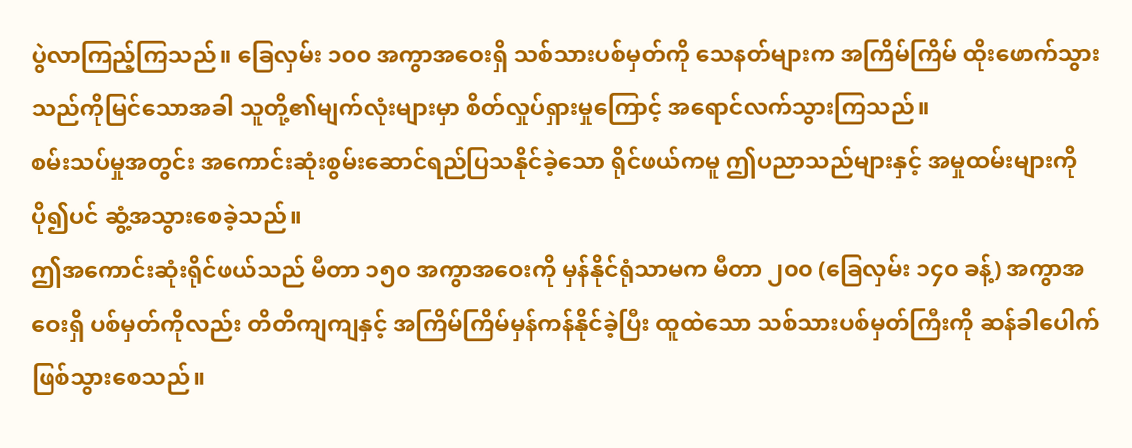ပွဲလာကြည့်ကြသည်။ ခြေလှမ်း ၁၀၀ အကွာအဝေးရှိ သစ်သားပစ်မှတ်ကို သေနတ်များက အကြိမ်ကြိမ် ထိုးဖောက်သွားသည်ကိုမြင်သောအခါ သူတို့၏မျက်လုံးများမှာ စိတ်လှုပ်ရှားမှုကြောင့် အရောင်လက်သွားကြသည်။
စမ်းသပ်မှုအတွင်း အကောင်းဆုံးစွမ်းဆောင်ရည်ပြသနိုင်ခဲ့သော ရိုင်ဖယ်ကမူ ဤပညာသည်များနှင့် အမှုထမ်းများကို ပို၍ပင် ဆွံ့အသွားစေခဲ့သည်။
ဤအကောင်းဆုံးရိုင်ဖယ်သည် မီတာ ၁၅၀ အကွာအဝေးကို မှန်နိုင်ရုံသာမက မီတာ ၂၀၀ (ခြေလှမ်း ၁၄၀ ခန့်) အကွာအဝေးရှိ ပစ်မှတ်ကိုလည်း တိတိကျကျနှင့် အကြိမ်ကြိမ်မှန်ကန်နိုင်ခဲ့ပြီး ထူထဲသော သစ်သားပစ်မှတ်ကြီးကို ဆန်ခါပေါက်ဖြစ်သွားစေသည်။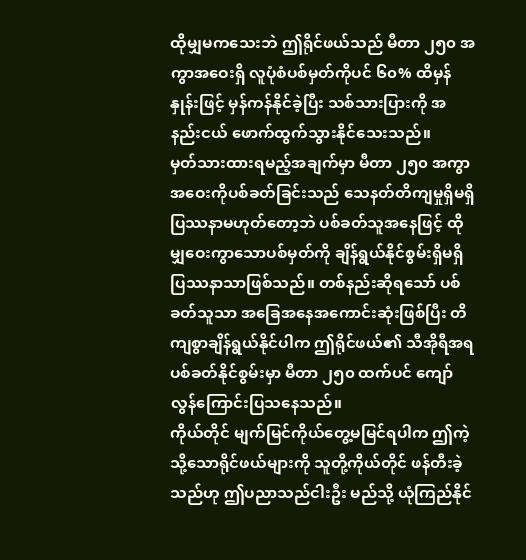ထိုမျှမကသေးဘဲ ဤရိုင်ဖယ်သည် မီတာ ၂၅၀ အကွာအဝေးရှိ လူပုံစံပစ်မှတ်ကိုပင် ၆၀% ထိမှန်နှုန်းဖြင့် မှန်ကန်နိုင်ခဲ့ပြီး သစ်သားပြားကို အနည်းငယ် ဖောက်ထွက်သွားနိုင်သေးသည်။
မှတ်သားထားရမည့်အချက်မှာ မီတာ ၂၅၀ အကွာအဝေးကိုပစ်ခတ်ခြင်းသည် သေနတ်တိကျမှုရှိမရှိ ပြဿနာမဟုတ်တော့ဘဲ ပစ်ခတ်သူအနေဖြင့် ထိုမျှဝေးကွာသောပစ်မှတ်ကို ချိန်ရွယ်နိုင်စွမ်းရှိမရှိ ပြဿနာသာဖြစ်သည်။ တစ်နည်းဆိုရသော် ပစ်ခတ်သူသာ အခြေအနေအကောင်းဆုံးဖြစ်ပြီး တိကျစွာချိန်ရွယ်နိုင်ပါက ဤရိုင်ဖယ်၏ သီအိုရီအရ ပစ်ခတ်နိုင်စွမ်းမှာ မီတာ ၂၅၀ ထက်ပင် ကျော်လွန်ကြောင်းပြသနေသည်။
ကိုယ်တိုင် မျက်မြင်ကိုယ်တွေ့မမြင်ရပါက ဤကဲ့သို့သောရိုင်ဖယ်များကို သူတို့ကိုယ်တိုင် ဖန်တီးခဲ့သည်ဟု ဤပညာသည်ငါးဦး မည်သို့ ယုံကြည်နိုင်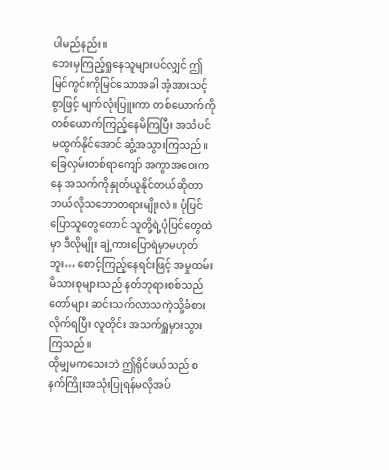ပါမည်နည်း။
ဘေးမှကြည့်ရှုနေသူများပင်လျှင် ဤမြင်ကွင်းကိုမြင်သောအခါ အံ့အားသင့်စွာဖြင့် မျက်လုံးပြူးကာ တစ်ယောက်ကိုတစ်ယောက်ကြည့်နေမိကြပြီး အသံပင်မထွက်နိုင်အောင် ဆွံ့အသွားကြသည်။ ခြေလှမ်းတစ်ရာကျော် အကွာအဝေးကနေ အသက်ကိုနှုတ်ယူနိုင်တယ်ဆိုတာ ဘယ်လိုသဘောတရားမျိုးလဲ။ ပုံပြင်ပြောသူတွေတောင် သူတို့ရဲ့ပုံပြင်တွေထဲမှာ ဒီလိုမျိုး ချဲ့ကားပြောရဲမှာမဟုတ်ဘူး… စောင့်ကြည့်နေရင်းဖြင့် အမှုထမ်းမိသားစုများသည် နတ်ဘုရားစစ်သည်တော်များ ဆင်းသက်လာသကဲ့သို့ခံစားလိုက်ရပြီး လူတိုင်း အသက်ရှူမှားသွားကြသည်။
ထိုမျှမကသေးဘဲ ဤရိုင်ဖယ်သည် စနက်ကြိုးအသုံးပြုရန်မလိုအပ်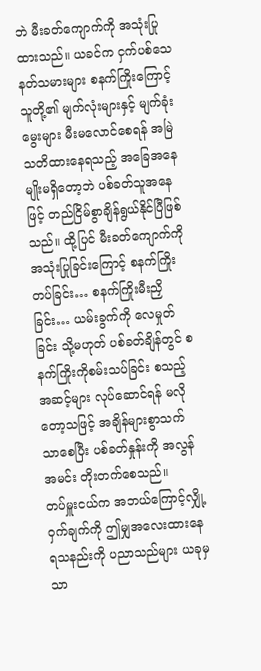ဘဲ မီးခတ်ကျောက်ကို အသုံးပြုထားသည်။ ယခင်က ငှက်ပစ်သေနတ်သမားများ စနက်ကြိုးကြောင့် သူတို့၏ မျက်လုံးများနှင့် မျက်ခုံးမွေးများ မီးမလောင်စေရန် အမြဲသတိထားနေရသည့် အခြေအနေမျိုးမရှိတော့ဘဲ ပစ်ခတ်သူအနေဖြင့် တည်ငြိမ်စွာချိန်ရွယ်နိုင်ပြီဖြစ်သည်။ ထို့ပြင် မီးခတ်ကျောက်ကို အသုံးပြုခြင်းကြောင့် စနက်ကြိုးတပ်ခြင်း… စနက်ကြိုးမီးညှိခြင်း… ယမ်းခွက်ကို လေမှုတ်ခြင်း သို့မဟုတ် ပစ်ခတ်ချိန်တွင် စနက်ကြိုးကိုစမ်းသပ်ခြင်း စသည့်အဆင့်များ လုပ်ဆောင်ရန် မလိုတော့သဖြင့် အချိန်များစွာသက်သာစေပြီး ပစ်ခတ်နှုန်းကို အလွန်အမင်း တိုးတက်စေသည်။
တပ်မှူးငယ်က အဘယ်ကြောင့်လျှို့ဝှက်ချက်ကို ဤမျှအလေးထားနေရသနည်းကို ပညာသည်များ ယခုမှသာ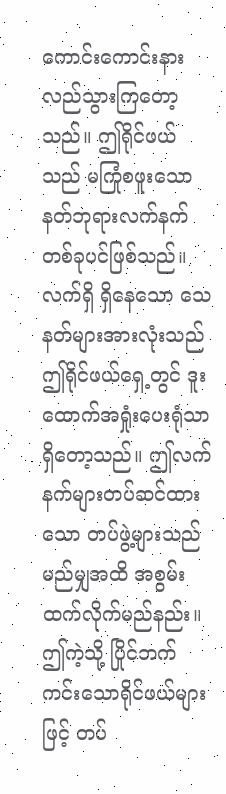ကောင်းကောင်းနားလည်သွားကြတော့သည်။ ဤရိုင်ဖယ်သည် မကြုံစဖူးသော နတ်ဘုရားလက်နက်တစ်ခုပင်ဖြစ်သည်။ လက်ရှိ ရှိနေသော သေနတ်များအားလုံးသည် ဤရိုင်ဖယ်ရှေ့တွင် ဒူးထောက်အရှုံးပေးရုံသာရှိတော့သည်။ ဤလက်နက်များတပ်ဆင်ထားသော တပ်ဖွဲ့များသည် မည်မျှအထိ အစွမ်းထက်လိုက်မည်နည်း။
ဤကဲ့သို့ ပြိုင်ဘက်ကင်းသောရိုင်ဖယ်များဖြင့် တပ်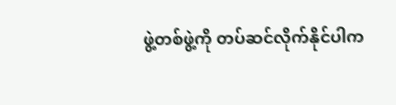ဖွဲ့တစ်ဖွဲ့ကို တပ်ဆင်လိုက်နိုင်ပါက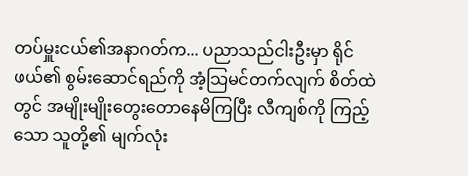တပ်မှူးငယ်၏အနာဂတ်က... ပညာသည်ငါးဦးမှာ ရိုင်ဖယ်၏ စွမ်းဆောင်ရည်ကို အံ့သြမင်တက်လျက် စိတ်ထဲတွင် အမျိုးမျိုးတွေးတောနေမိကြပြီး လီကျစ်ကို ကြည့်သော သူတို့၏ မျက်လုံး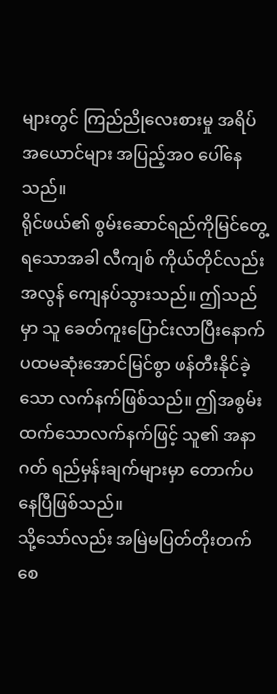များတွင် ကြည်ညိုလေးစားမှု အရိပ်အယောင်များ အပြည့်အဝ ပေါ်နေသည်။
ရိုင်ဖယ်၏ စွမ်းဆောင်ရည်ကိုမြင်တွေ့ရသောအခါ လီကျစ် ကိုယ်တိုင်လည်း အလွန် ကျေနပ်သွားသည်။ ဤသည်မှာ သူ ခေတ်ကူးပြောင်းလာပြီးနောက် ပထမဆုံးအောင်မြင်စွာ ဖန်တီးနိုင်ခဲ့သော လက်နက်ဖြစ်သည်။ ဤအစွမ်းထက်သောလက်နက်ဖြင့် သူ၏ အနာဂတ် ရည်မှန်းချက်များမှာ တောက်ပနေပြီဖြစ်သည်။
သို့သော်လည်း အမြဲမပြတ်တိုးတက်စေ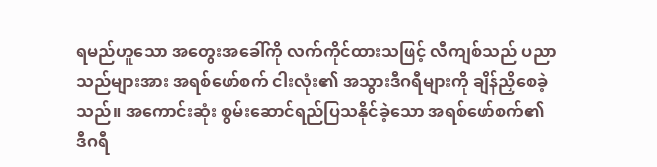ရမည်ဟူသော အတွေးအခေါ်ကို လက်ကိုင်ထားသဖြင့် လီကျစ်သည် ပညာသည်များအား အရစ်ဖော်စက် ငါးလုံး၏ အသွားဒီဂရီများကို ချိန်ညှိစေခဲ့သည်။ အကောင်းဆုံး စွမ်းဆောင်ရည်ပြသနိုင်ခဲ့သော အရစ်ဖော်စက်၏ ဒီဂရီ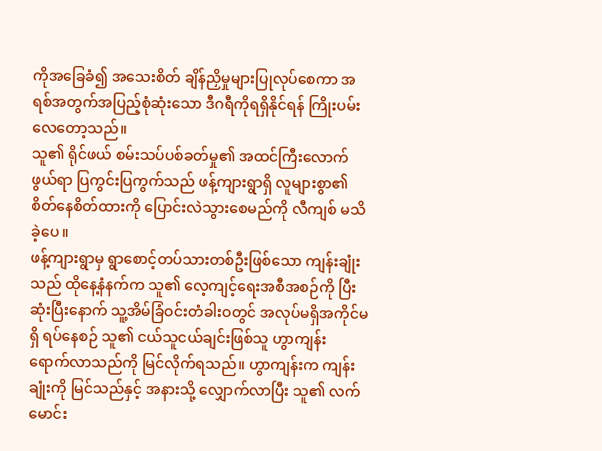ကိုအခြေခံ၍ အသေးစိတ် ချိန်ညှိမှုများပြုလုပ်စေကာ အရစ်အတွက်အပြည့်စုံဆုံးသော ဒီဂရီကိုရရှိနိုင်ရန် ကြိုးပမ်းလေတော့သည်။
သူ၏ ရိုင်ဖယ် စမ်းသပ်ပစ်ခတ်မှု၏ အထင်ကြီးလောက်ဖွယ်ရာ ပြကွင်းပြကွက်သည် ဖန့်ကျားရွာရှိ လူများစွာ၏ စိတ်နေစိတ်ထားကို ပြောင်းလဲသွားစေမည်ကို လီကျစ် မသိခဲ့ပေ။
ဖန့်ကျားရွာမှ ရွာစောင့်တပ်သားတစ်ဦးဖြစ်သော ကျန်းချုံး သည် ထိုနေ့နံနက်က သူ၏ လေ့ကျင့်ရေးအစီအစဉ်ကို ပြီးဆုံးပြီးနောက် သူ့အိမ်ခြံဝင်းတံခါးဝတွင် အလုပ်မရှိအကိုင်မရှိ ရပ်နေစဉ် သူ၏ ငယ်သူငယ်ချင်းဖြစ်သူ ဟွာကျန်း ရောက်လာသည်ကို မြင်လိုက်ရသည်။ ဟွာကျန်းက ကျန်းချုံးကို မြင်သည်နှင့် အနားသို့ လျှောက်လာပြီး သူ၏ လက်မောင်း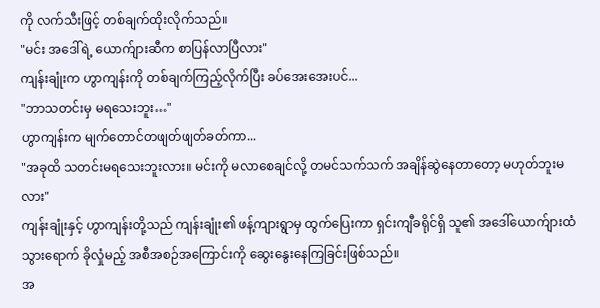ကို လက်သီးဖြင့် တစ်ချက်ထိုးလိုက်သည်။
"မင်း အဒေါ်ရဲ့ ယောက်ျားဆီက စာပြန်လာပြီလား"
ကျန်းချုံးက ဟွာကျန်းကို တစ်ချက်ကြည့်လိုက်ပြီး ခပ်အေးအေးပင်...
"ဘာသတင်းမှ မရသေးဘူး…"
ဟွာကျန်းက မျက်တောင်တဖျတ်ဖျတ်ခတ်ကာ...
"အခုထိ သတင်းမရသေးဘူးလား။ မင်းကို မလာစေချင်လို့ တမင်သက်သက် အချိန်ဆွဲနေတာတော့ မဟုတ်ဘူးမလား"
ကျန်းချုံးနှင့် ဟွာကျန်းတို့သည် ကျန်းချုံး၏ ဖန့်ကျားရွာမှ ထွက်ပြေးကာ ရှင်းကျီခရိုင်ရှိ သူ၏ အဒေါ်ယောက်ျားထံ သွားရောက် ခိုလှုံမည့် အစီအစဉ်အကြောင်းကို ဆွေးနွေးနေကြခြင်းဖြစ်သည်။
အ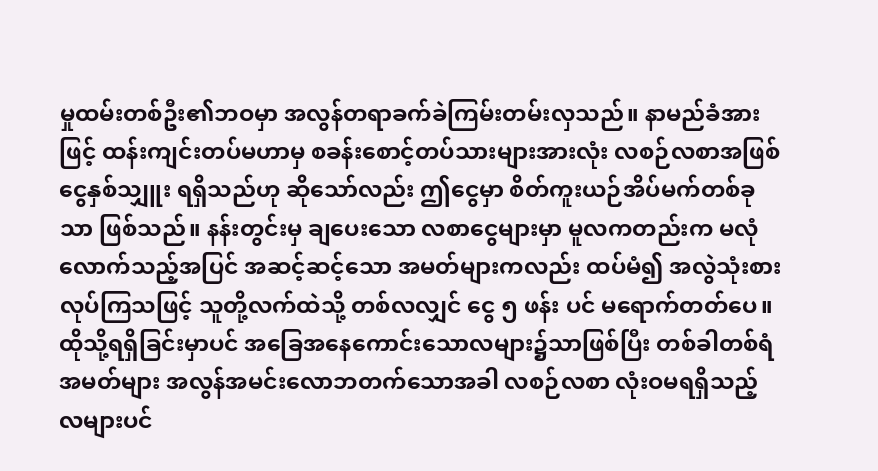မှုထမ်းတစ်ဦး၏ဘဝမှာ အလွန်တရာခက်ခဲကြမ်းတမ်းလှသည်။ နာမည်ခံအားဖြင့် ထန်းကျင်းတပ်မဟာမှ စခန်းစောင့်တပ်သားများအားလုံး လစဉ်လစာအဖြစ် ငွေနှစ်သျှူး ရရှိသည်ဟု ဆိုသော်လည်း ဤငွေမှာ စိတ်ကူးယဉ်အိပ်မက်တစ်ခုသာ ဖြစ်သည်။ နန်းတွင်းမှ ချပေးသော လစာငွေများမှာ မူလကတည်းက မလုံလောက်သည့်အပြင် အဆင့်ဆင့်သော အမတ်များကလည်း ထပ်မံ၍ အလွဲသုံးစားလုပ်ကြသဖြင့် သူတို့လက်ထဲသို့ တစ်လလျှင် ငွေ ၅ ဖန်း ပင် မရောက်တတ်ပေ။ ထိုသို့ရရှိခြင်းမှာပင် အခြေအနေကောင်းသောလများ၌သာဖြစ်ပြီး တစ်ခါတစ်ရံ အမတ်များ အလွန်အမင်းလောဘတက်သောအခါ လစဉ်လစာ လုံးဝမရရှိသည့် လများပင်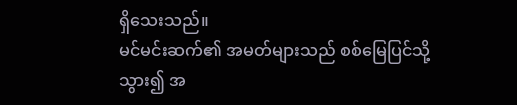ရှိသေးသည်။
မင်မင်းဆက်၏ အမတ်များသည် စစ်မြေပြင်သို့သွား၍ အ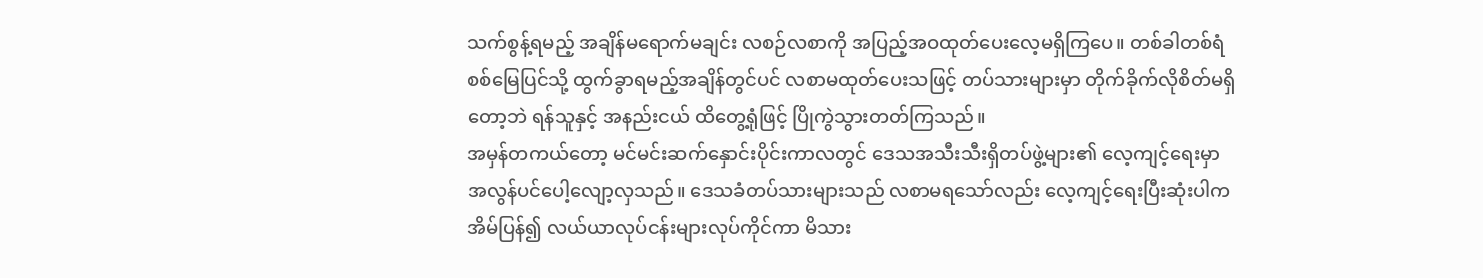သက်စွန့်ရမည့် အချိန်မရောက်မချင်း လစဉ်လစာကို အပြည့်အဝထုတ်ပေးလေ့မရှိကြပေ။ တစ်ခါတစ်ရံ စစ်မြေပြင်သို့ ထွက်ခွာရမည့်အချိန်တွင်ပင် လစာမထုတ်ပေးသဖြင့် တပ်သားများမှာ တိုက်ခိုက်လိုစိတ်မရှိတော့ဘဲ ရန်သူနှင့် အနည်းငယ် ထိတွေ့ရုံဖြင့် ပြိုကွဲသွားတတ်ကြသည်။
အမှန်တကယ်တော့ မင်မင်းဆက်နှောင်းပိုင်းကာလတွင် ဒေသအသီးသီးရှိတပ်ဖွဲ့များ၏ လေ့ကျင့်ရေးမှာ အလွန်ပင်ပေါ့လျော့လှသည်။ ဒေသခံတပ်သားများသည် လစာမရသော်လည်း လေ့ကျင့်ရေးပြီးဆုံးပါက အိမ်ပြန်၍ လယ်ယာလုပ်ငန်းများလုပ်ကိုင်ကာ မိသား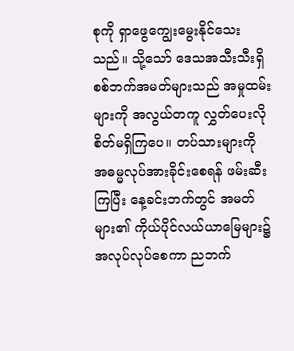စုကို ရှာဖွေကျွေးမွေးနိုင်သေးသည်။ သို့သော် ဒေသအသီးသီးရှိ စစ်ဘက်အမတ်များသည် အမှုထမ်းများကို အလွယ်တကူ လွှတ်ပေးလိုစိတ်မရှိကြပေ။ တပ်သားများကို အဓမ္မလုပ်အားခိုင်းစေရန် ဖမ်းဆီးကြပြီး နေ့ခင်းဘက်တွင် အမတ်များ၏ ကိုယ်ပိုင်လယ်ယာမြေများ၌ အလုပ်လုပ်စေကာ ညဘက်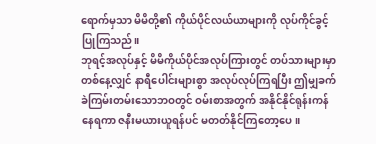ရောက်မှသာ မိမိတို့၏ ကိုယ်ပိုင်လယ်ယာများကို လုပ်ကိုင်ခွင့်ပြုကြသည်။
ဘုရင့်အလုပ်နှင့် မိမိကိုယ်ပိုင်အလုပ်ကြားတွင် တပ်သားများမှာ တစ်နေ့လျှင် နာရီပေါင်းများစွာ အလုပ်လုပ်ကြရပြီး ဤမျှခက်ခဲကြမ်းတမ်းသောဘဝတွင် ဝမ်းစာအတွက် အနိုင်နိုင်ရုန်းကန်နေရကာ ဇနီးမယားယူရန်ပင် မတတ်နိုင်ကြတော့ပေ။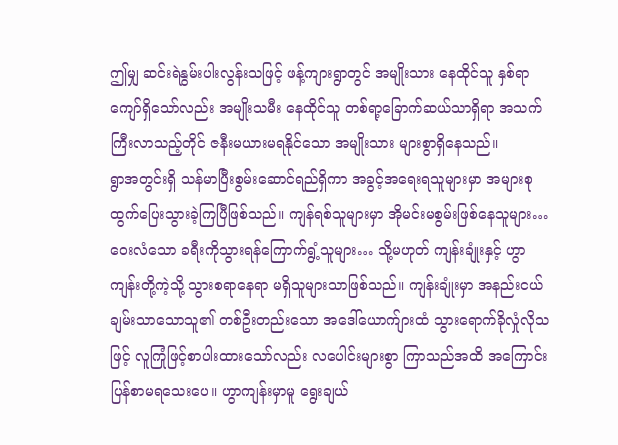ဤမျှ ဆင်းရဲနွမ်းပါးလွန်းသဖြင့် ဖန့်ကျားရွာတွင် အမျိုးသား နေထိုင်သူ နှစ်ရာကျော်ရှိသော်လည်း အမျိုးသမီး နေထိုင်သူ တစ်ရာ့ခြောက်ဆယ်သာရှိရာ အသက်ကြီးလာသည့်တိုင် ဇနီးမယားမရနိုင်သော အမျိုးသား များစွာရှိနေသည်။
ရွာအတွင်းရှိ သန်မာပြီးစွမ်းဆောင်ရည်ရှိကာ အခွင့်အရေးရသူများမှာ အများစု ထွက်ပြေးသွားခဲ့ကြပြီဖြစ်သည်။ ကျန်ရစ်သူများမှာ အိုမင်းမစွမ်းဖြစ်နေသူများ… ဝေးလံသော ခရီးကိုသွားရန်ကြောက်ရွံ့သူများ… သို့မဟုတ် ကျန်းချုံးနှင့် ဟွာကျန်းတို့ကဲ့သို့ သွားစရာနေရာ မရှိသူများသာဖြစ်သည်။ ကျန်းချုံးမှာ အနည်းငယ်ချမ်းသာသောသူ၏ တစ်ဦးတည်းသော အဒေါ်ယောက်ျားထံ သွားရောက်ခိုလှုံလိုသဖြင့် လူကြုံဖြင့်စာပါးထားသော်လည်း လပေါင်းများစွာ ကြာသည်အထိ အကြောင်းပြန်စာမရသေးပေ။ ဟွာကျန်းမှာမူ ရွေးချယ်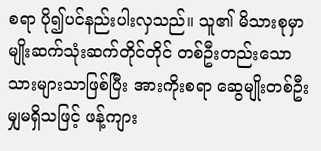စရာ ပို၍ပင်နည်းပါးလှသည်။ သူ၏ မိသားစုမှာ မျိုးဆက်သုံးဆက်တိုင်တိုင် တစ်ဦးတည်းသောသားများသာဖြစ်ပြီး အားကိုးစရာ ဆွေမျိုးတစ်ဦးမျှမရှိသဖြင့် ဖန့်ကျား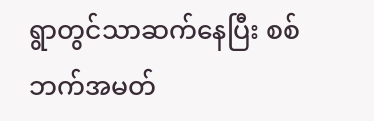ရွာတွင်သာဆက်နေပြီး စစ်ဘက်အမတ်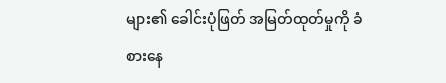များ၏ ခေါင်းပုံဖြတ် အမြတ်ထုတ်မှုကို ခံစားနေ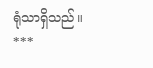ရုံသာရှိသည်။
***